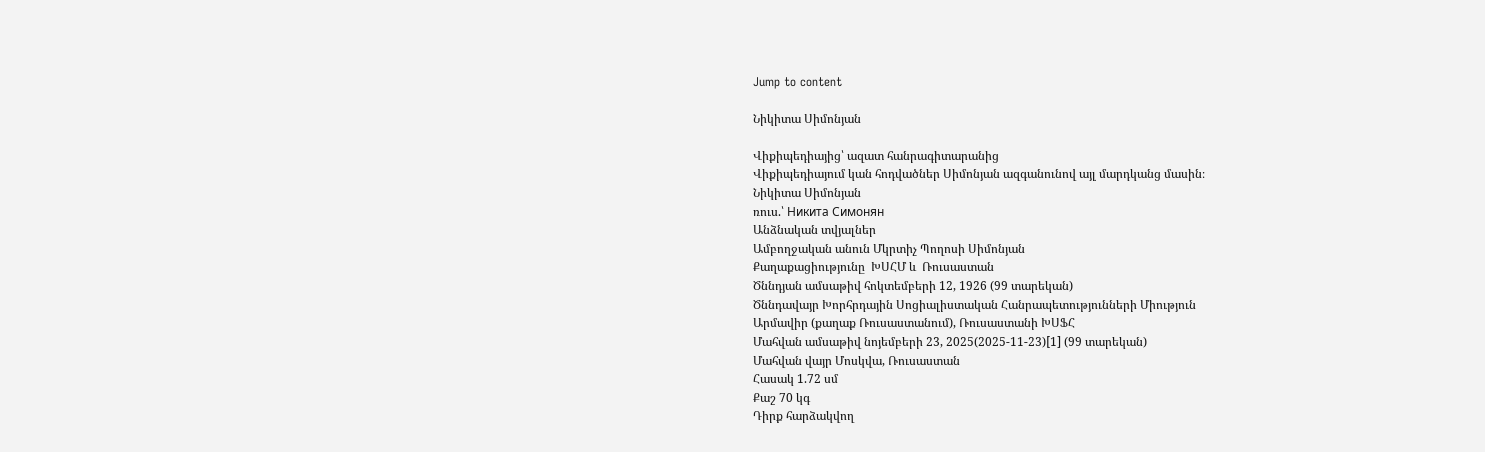Jump to content

Նիկիտա Սիմոնյան

Վիքիպեդիայից՝ ազատ հանրագիտարանից
Վիքիպեդիայում կան հոդվածներ Սիմոնյան ազգանունով այլ մարդկանց մասին։
Նիկիտա Սիմոնյան
ռուս.՝ Никита Симонян
Անձնական տվյալներ
Ամբողջական անուն Մկրտիչ Պողոսի Սիմոնյան
Քաղաքացիությունը  ԽՍՀՄ և  Ռուսաստան
Ծննդյան ամսաթիվ հոկտեմբերի 12, 1926 (99 տարեկան)
Ծննդավայր Խորհրդային Սոցիալիստական Հանրապետությունների Միություն
Արմավիր (քաղաք Ռուսաստանում), Ռուսաստանի ԽՍՖՀ
Մահվան ամսաթիվ նոյեմբերի 23, 2025(2025-11-23)[1] (99 տարեկան)
Մահվան վայր Մոսկվա, Ռուսաստան
Հասակ 1.72 սմ
Քաշ 70 կգ
Դիրք հարձակվող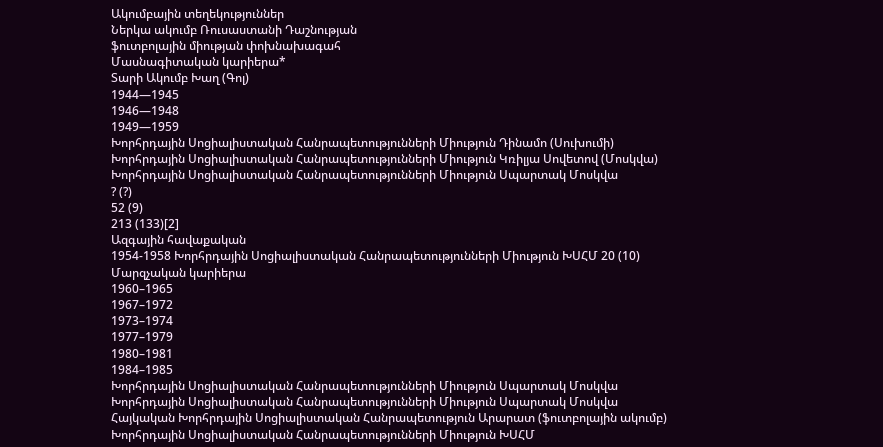Ակումբային տեղեկություններ
Ներկա ակումբ Ռուսաստանի Դաշնության
ֆուտբոլային միության փոխնախագահ
Մասնագիտական կարիերա*
Տարի Ակումբ Խաղ (Գոլ)
1944—1945
1946—1948
1949—1959
Խորհրդային Սոցիալիստական Հանրապետությունների Միություն Դինամո (Սուխումի)
Խորհրդային Սոցիալիստական Հանրապետությունների Միություն Կռիլյա Սովետով (Մոսկվա)
Խորհրդային Սոցիալիստական Հանրապետությունների Միություն Սպարտակ Մոսկվա
? (?)
52 (9)
213 (133)[2]
Ազգային հավաքական
1954-1958 Խորհրդային Սոցիալիստական Հանրապետությունների Միություն ԽՍՀՄ 20 (10)
Մարզչական կարիերա
1960–1965
1967–1972
1973–1974
1977–1979
1980–1981
1984–1985
Խորհրդային Սոցիալիստական Հանրապետությունների Միություն Սպարտակ Մոսկվա
Խորհրդային Սոցիալիստական Հանրապետությունների Միություն Սպարտակ Մոսկվա
Հայկական Խորհրդային Սոցիալիստական Հանրապետություն Արարատ (ֆուտբոլային ակումբ)
Խորհրդային Սոցիալիստական Հանրապետությունների Միություն ԽՍՀՄ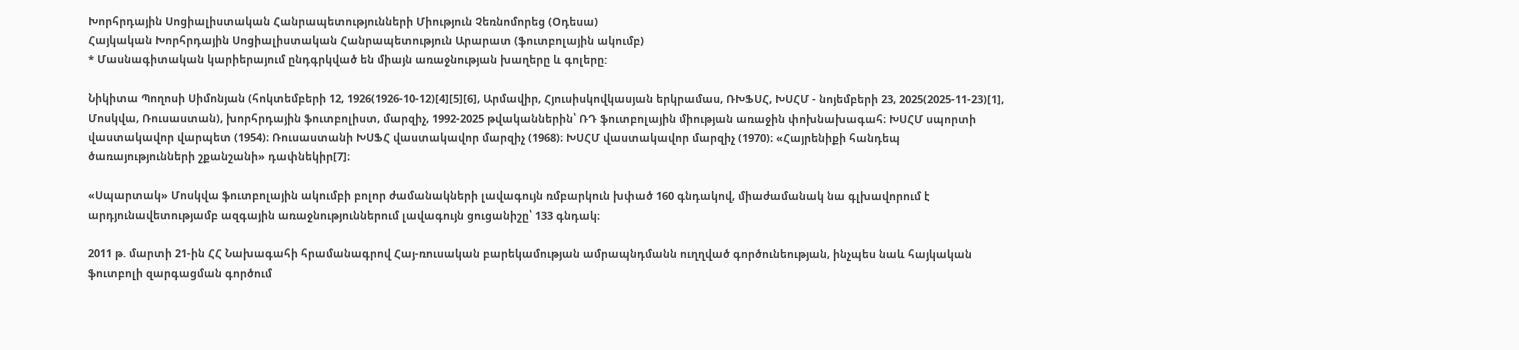Խորհրդային Սոցիալիստական Հանրապետությունների Միություն Չեռնոմորեց (Օդեսա)
Հայկական Խորհրդային Սոցիալիստական Հանրապետություն Արարատ (ֆուտբոլային ակումբ)
* Մասնագիտական կարիերայում ընդգրկված են միայն առաջնության խաղերը և գոլերը:

Նիկիտա Պողոսի Սիմոնյան (հոկտեմբերի 12, 1926(1926-10-12)[4][5][6], Արմավիր, Հյուսիսկովկասյան երկրամաս, ՌԽՖՍՀ, ԽՍՀՄ - նոյեմբերի 23, 2025(2025-11-23)[1], Մոսկվա, Ռուսաստան), խորհրդային ֆուտբոլիստ, մարզիչ, 1992-2025 թվականներին՝ ՌԴ ֆուտբոլային միության առաջին փոխնախագահ։ ԽՍՀՄ սպորտի վաստակավոր վարպետ (1954)։ Ռուսաստանի ԽՍՖՀ վաստակավոր մարզիչ (1968)։ ԽՍՀՄ վաստակավոր մարզիչ (1970)։ «Հայրենիքի հանդեպ ծառայությունների շքանշանի» դափնեկիր[7]։

«Սպարտակ» Մոսկվա ֆուտբոլային ակումբի բոլոր ժամանակների լավագույն ռմբարկուն խփած 160 գնդակով, միաժամանակ նա գլխավորում է արդյունավետությամբ ազգային առաջնություններում լավագույն ցուցանիշը՝ 133 գնդակ։

2011 թ. մարտի 21-ին ՀՀ Նախագահի հրամանագրով Հայ-ռուսական բարեկամության ամրապնդմանն ուղղված գործունեության, ինչպես նաև հայկական ֆուտբոլի զարգացման գործում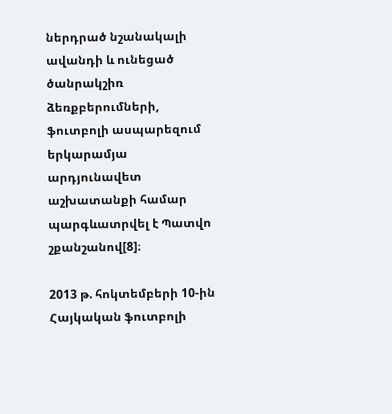ներդրած նշանակալի ավանդի և ունեցած ծանրակշիռ ձեռքբերումների, ֆուտբոլի ասպարեզում երկարամյա արդյունավետ աշխատանքի համար պարգևատրվել է Պատվո շքանշանով[8]։

2013 թ. հոկտեմբերի 10-ին Հայկական ֆուտբոլի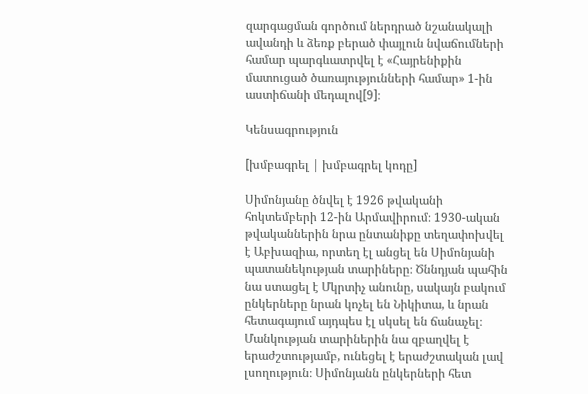զարգացման գործում ներդրած նշանակալի ավանդի և ձեռք բերած փայլուն նվաճումների համար պարգևատրվել է «Հայրենիքին մատուցած ծառայությունների համար» 1-ին աստիճանի մեդալով[9]։

Կենսագրություն

[խմբագրել | խմբագրել կոդը]

Սիմոնյանը ծնվել է 1926 թվականի հոկտեմբերի 12-ին Արմավիրում։ 1930-ական թվականներին նրա ընտանիքը տեղափոխվել է Աբխազիա, որտեղ էլ անցել են Սիմոնյանի պատանեկության տարիները։ Ծննդյան պահին նա ստացել է Մկրտիչ անունը, սակայն բակում ընկերները նրան կոչել են Նիկիտա, և նրան հետագայում այդպես էլ սկսել են ճանաչել։ Մանկության տարիներին նա զբաղվել է երաժշտությամբ, ունեցել է երաժշտական լավ լսողություն։ Սիմոնյանն ընկերների հետ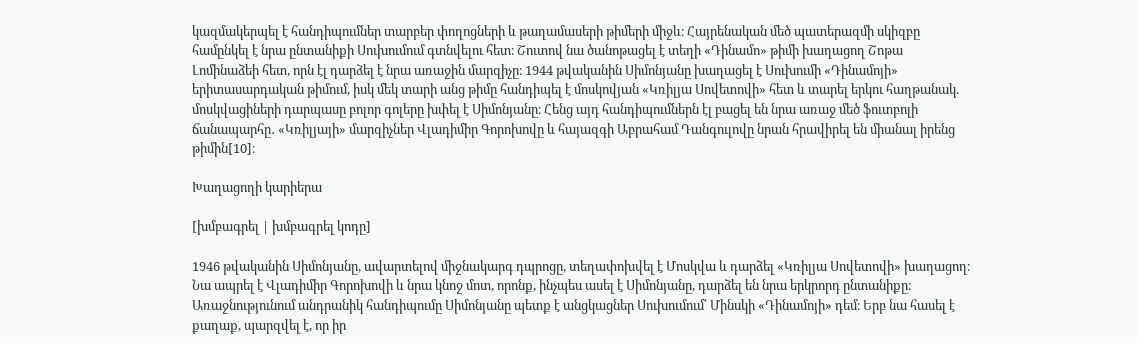կազմակերպել է հանդիպումներ տարբեր փողոցների և թաղամասերի թիմերի միջև։ Հայրենական մեծ պատերազմի սկիզբը համընկել է նրա ընտանիքի Սուխումում գտնվելու հետ։ Շուտով նա ծանոթացել է տեղի «Դինամո» թիմի խաղացող Շոթա Լոմինաձեի հետ, որն էլ դարձել է նրա առաջին մարզիչը։ 1944 թվականին Սիմոնյանը խաղացել է Սուխումի «Դինամոյի» երիտասարդական թիմում, իսկ մեկ տարի անց թիմը հանդիպել է մոսկովյան «Կռիլյա Սովետովի» հետ և տարել երկու հաղթանակ. մոսկվացիների դարպասը բոլոր գոլերը խփել է Սիմոնյանը։ Հենց այդ հանդիպումներն էլ բացել են նրա առաջ մեծ ֆուտբոլի ճանապարհը․ «Կռիլյայի» մարզիչներ Վլադիմիր Գորոխովը և հայազգի Աբրահամ Դանգուլովը նրան հրավիրել են միանալ իրենց թիմին[10]։

Խաղացողի կարիերա

[խմբագրել | խմբագրել կոդը]

1946 թվականին Սիմոնյանը, ավարտելով միջնակարգ դպրոցը, տեղափոխվել է Մոսկվա և դարձել «Կռիլյա Սովետովի» խաղացող։ Նա ապրել է Վլադիմիր Գորոխովի և նրա կնոջ մոտ, որոնք, ինչպես ասել է Սիմոնյանը, դարձել են նրա երկրորդ ընտանիքը։ Առաջնությունում անդրանիկ հանդիպումը Սիմոնյանը պետք է անցկացներ Սուխումում՝ Մինսկի «Դինամոյի» դեմ։ Երբ նա հասել է քաղաք, պարզվել է, որ իր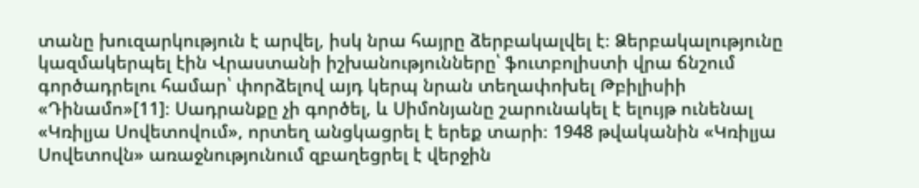տանը խուզարկություն է արվել, իսկ նրա հայրը ձերբակալվել է։ Ձերբակալությունը կազմակերպել էին Վրաստանի իշխանությունները՝ ֆուտբոլիստի վրա ճնշում գործադրելու համար՝ փորձելով այդ կերպ նրան տեղափոխել Թբիլիսիի «Դինամո»[11]։ Սադրանքը չի գործել, և Սիմոնյանը շարունակել է ելույթ ունենալ «Կռիլյա Սովետովում», որտեղ անցկացրել է երեք տարի։ 1948 թվականին «Կռիլյա Սովետովն» առաջնությունում զբաղեցրել է վերջին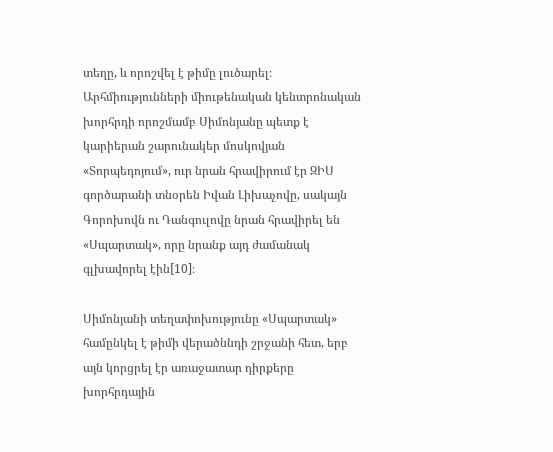տեղը, և որոշվել է թիմը լուծարել։ Արհմիությունների միութենական կենտրոնական խորհրդի որոշմամբ Սիմոնյանը պետք է կարիերան շարունակեր մոսկովյան «Տորպեդոյում», ուր նրան հրավիրում էր ԶԻՍ գործարանի տնօրեն Իվան Լիխաչովը, սակայն Գորոխովն ու Դանգուլովը նրան հրավիրել են «Սպարտակ», որը նրանք այդ ժամանակ գլխավորել էին[10]։

Սիմոնյանի տեղափոխությունը «Սպարտակ» համընկել է թիմի վերածննդի շրջանի հետ, երբ այն կորցրել էր առաջատար դիրքերը խորհրդային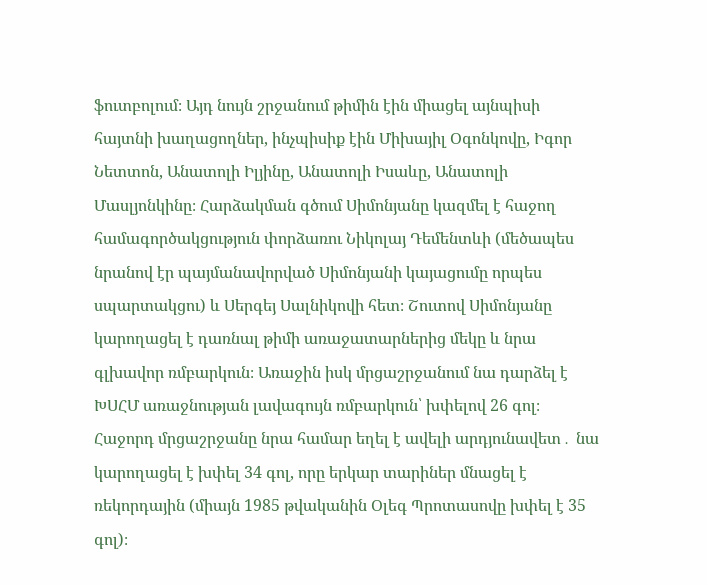ֆուտբոլում։ Այդ նույն շրջանում թիմին էին միացել այնպիսի հայտնի խաղացողներ, ինչպիսիք էին Միխայիլ Օգոնկովը, Իգոր Նետտոն, Անատոլի Իլյինը, Անատոլի Իսաևը, Անատոլի Մասլյոնկինը։ Հարձակման գծում Սիմոնյանը կազմել է հաջող համագործակցություն փորձառու Նիկոլայ Դեմենտևի (մեծապես նրանով էր պայմանավորված Սիմոնյանի կայացումը որպես սպարտակցու) և Սերգեյ Սալնիկովի հետ։ Շուտով Սիմոնյանը կարողացել է դառնալ թիմի առաջատարներից մեկը և նրա գլխավոր ռմբարկուն։ Առաջին իսկ մրցաշրջանում նա դարձել է ԽՍՀՄ առաջնության լավագույն ռմբարկուն՝ խփելով 26 գոլ։ Հաջորդ մրցաշրջանը նրա համար եղել է ավելի արդյունավետ․ նա կարողացել է խփել 34 գոլ, որը երկար տարիներ մնացել է ռեկորդային (միայն 1985 թվականին Օլեգ Պրոտասովը խփել է 35 գոլ)։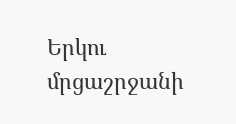Երկու մրցաշրջանի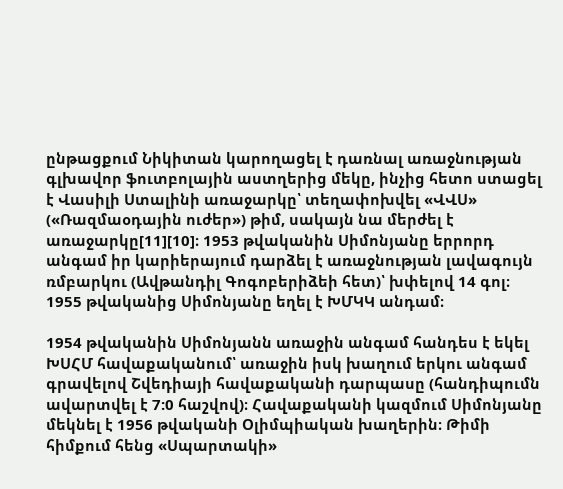ընթացքում Նիկիտան կարողացել է դառնալ առաջնության գլխավոր ֆուտբոլային աստղերից մեկը, ինչից հետո ստացել է Վասիլի Ստալինի առաջարկը՝ տեղափոխվել «ՎՎՍ» («Ռազմաօդային ուժեր») թիմ, սակայն նա մերժել է առաջարկը[11][10]։ 1953 թվականին Սիմոնյանը երրորդ անգամ իր կարիերայում դարձել է առաջնության լավագույն ռմբարկու (Ավթանդիլ Գոգոբերիձեի հետ)՝ խփելով 14 գոլ։ 1955 թվականից Սիմոնյանը եղել է ԽՄԿԿ անդամ։

1954 թվականին Սիմոնյանն առաջին անգամ հանդես է եկել ԽՍՀՄ հավաքականում՝ առաջին իսկ խաղում երկու անգամ գրավելով Շվեդիայի հավաքականի դարպասը (հանդիպումն ավարտվել է 7:0 հաշվով)։ Հավաքականի կազմում Սիմոնյանը մեկնել է 1956 թվականի Օլիմպիական խաղերին։ Թիմի հիմքում հենց «Սպարտակի»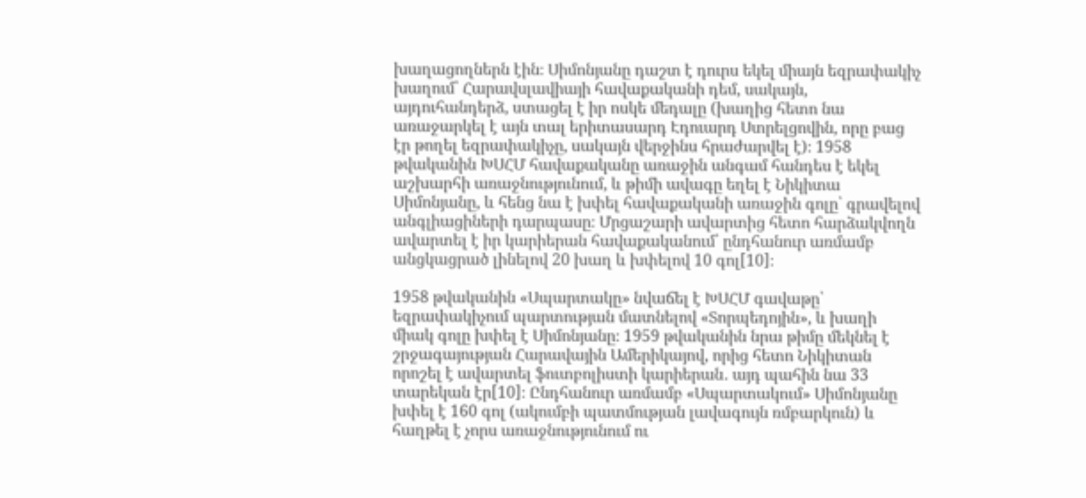խաղացողներն էին։ Սիմոնյանը դաշտ է դուրս եկել միայն եզրափակիչ խաղում՝ Հարավսլավիայի հավաքականի դեմ, սակայն, այդուհանդերձ, ստացել է իր ոսկե մեդալը (խաղից հետո նա առաջարկել է այն տալ երիտասարդ Էդուարդ Ստրելցովին, որը բաց էր թողել եզրափակիչը, սակայն վերջինս հրաժարվել է)։ 1958 թվականին ԽՍՀՄ հավաքականը առաջին անգամ հանդես է եկել աշխարհի առաջնությունում, և թիմի ավագը եղել է Նիկիտա Սիմոնյանը, և հենց նա է խփել հավաքականի առաջին գոլը՝ գրավելով անգլիացիների դարպասը։ Մրցաշարի ավարտից հետո հարձակվողն ավարտել է իր կարիերան հավաքականում՝ ընդհանուր առմամբ անցկացրած լինելով 20 խաղ և խփելով 10 գոլ[10]։

1958 թվականին «Սպարտակը» նվաճել է ԽՍՀՄ գավաթը՝ եզրափակիչում պարտության մատնելով «Տորպեդոյին», և խաղի միակ գոլը խփել է Սիմոնյանը։ 1959 թվականին նրա թիմը մեկնել է շրջագայության Հարավային Ամերիկայով, որից հետո Նիկիտան որոշել է ավարտել ֆուտբոլիստի կարիերան․ այդ պահին նա 33 տարեկան էր[10]։ Ընդհանուր առմամբ «Սպարտակում» Սիմոնյանը խփել է 160 գոլ (ակումբի պատմության լավագույն ռմբարկուն) և հաղթել է չորս առաջնությունում ու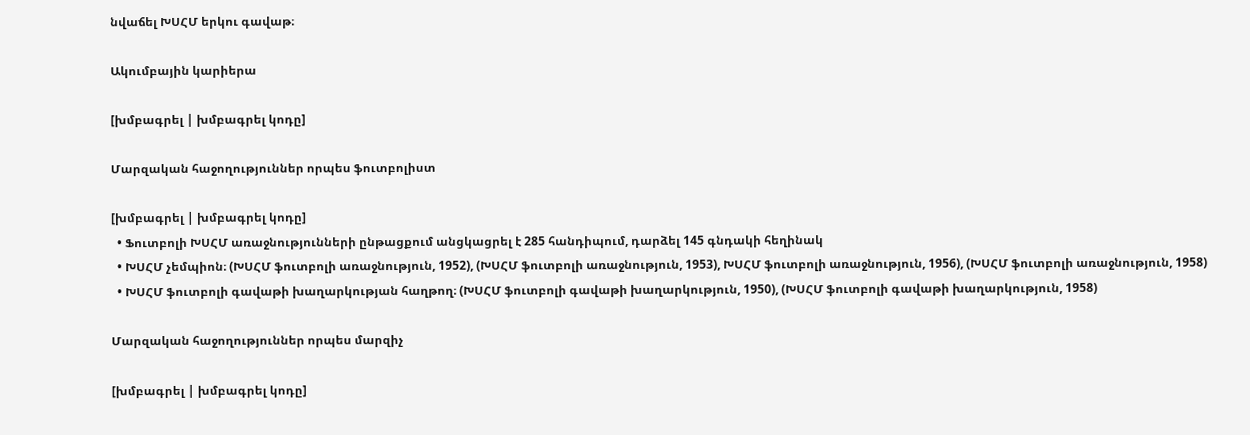նվաճել ԽՍՀՄ երկու գավաթ։

Ակումբային կարիերա

[խմբագրել | խմբագրել կոդը]

Մարզական հաջողություններ որպես ֆուտբոլիստ

[խմբագրել | խմբագրել կոդը]
  • Ֆուտբոլի ԽՍՀՄ առաջնությունների ընթացքում անցկացրել է 285 հանդիպում, դարձել 145 գնդակի հեղինակ
  • ԽՍՀՄ չեմպիոն։ (ԽՍՀՄ ֆուտբոլի առաջնություն, 1952), (ԽՍՀՄ ֆուտբոլի առաջնություն, 1953), ԽՍՀՄ ֆուտբոլի առաջնություն, 1956), (ԽՍՀՄ ֆուտբոլի առաջնություն, 1958)
  • ԽՍՀՄ ֆուտբոլի գավաթի խաղարկության հաղթող։ (ԽՍՀՄ ֆուտբոլի գավաթի խաղարկություն, 1950), (ԽՍՀՄ ֆուտբոլի գավաթի խաղարկություն, 1958)

Մարզական հաջողություններ որպես մարզիչ

[խմբագրել | խմբագրել կոդը]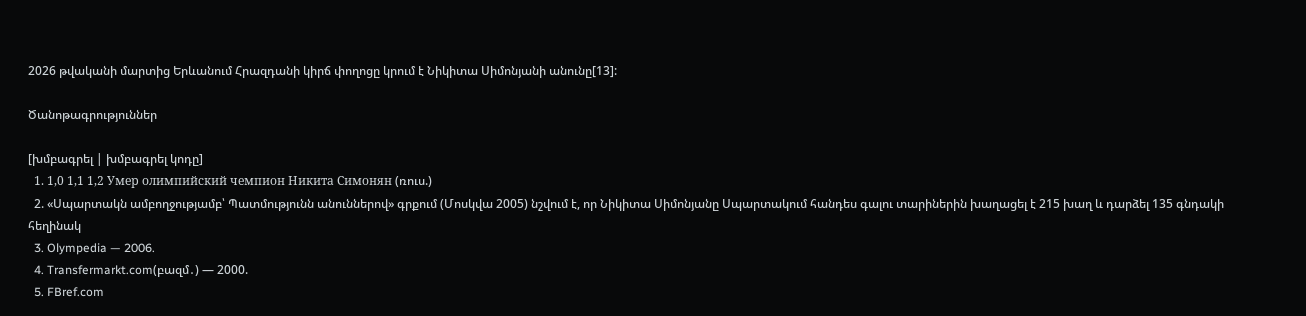2026 թվականի մարտից Երևանում Հրազդանի կիրճ փողոցը կրում է Նիկիտա Սիմոնյանի անունը[13]:

Ծանոթագրություններ

[խմբագրել | խմբագրել կոդը]
  1. 1,0 1,1 1,2 Умер олимпийский чемпион Никита Симонян (ռուս.)
  2. «Սպարտակն ամբողջությամբ՝ Պատմությունն անուններով» գրքում (Մոսկվա 2005) նշվում է, որ Նիկիտա Սիմոնյանը Սպարտակում հանդես գալու տարիներին խաղացել է 215 խաղ և դարձել 135 գնդակի հեղինակ
  3. Olympedia — 2006.
  4. Transfermarkt.com(բազմ․) — 2000.
  5. FBref.com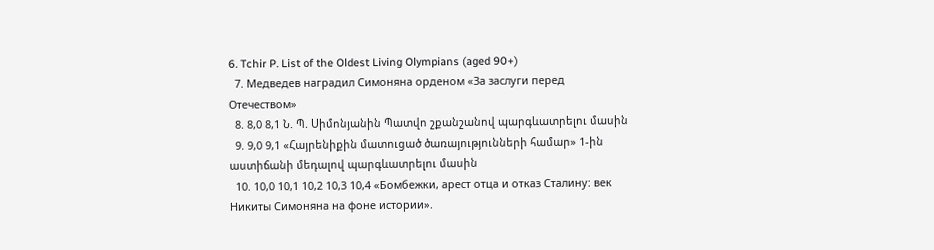6. Tchir P. List of the Oldest Living Olympians (aged 90+)
  7. Медведев наградил Симоняна орденом «За заслуги перед Отечеством»
  8. 8,0 8,1 Ն. Պ. Սիմոնյանին Պատվո շքանշանով պարգևատրելու մասին
  9. 9,0 9,1 «Հայրենիքին մատուցած ծառայությունների համար» 1-ին աստիճանի մեդալով պարգևատրելու մասին
  10. 10,0 10,1 10,2 10,3 10,4 «Бомбежки, арест отца и отказ Сталину: век Никиты Симоняна на фоне истории».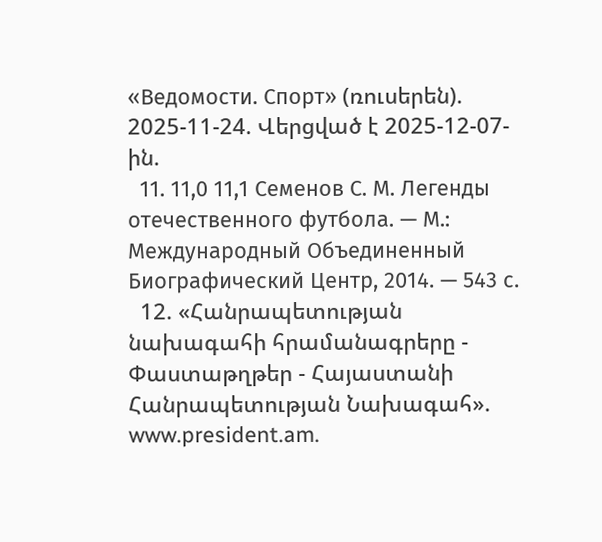«Ведомости. Спорт» (ռուսերեն). 2025-11-24. Վերցված է 2025-12-07-ին.
  11. 11,0 11,1 Семенов С. М. Легенды отечественного футбола. — М.: Международный Объединенный Биографический Центр, 2014. — 543 с.
  12. «Հանրապետության նախագահի հրամանագրերը - Փաստաթղթեր - Հայաստանի Հանրապետության Նախագահ». www.president.am.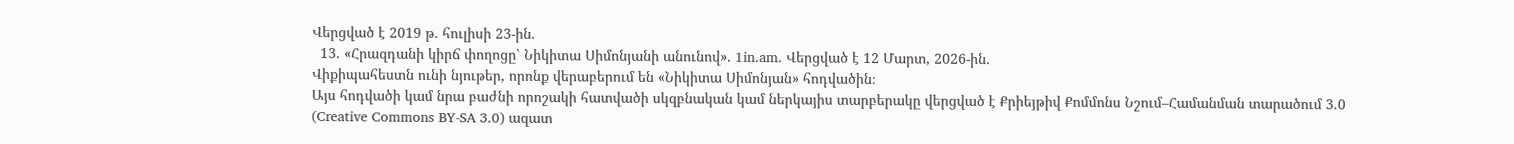Վերցված է 2019 թ․ հուլիսի 23-ին.
  13. «Հրազդանի կիրճ փողոցը՝ Նիկիտա Սիմոնյանի անունով». 1in.am. Վերցված է 12 Մարտ, 2026-ին.
Վիքիպահեստն ունի նյութեր, որոնք վերաբերում են «Նիկիտա Սիմոնյան» հոդվածին։
Այս հոդվածի կամ նրա բաժնի որոշակի հատվածի սկզբնական կամ ներկայիս տարբերակը վերցված է Քրիեյթիվ Քոմմոնս Նշում–Համանման տարածում 3.0 (Creative Commons BY-SA 3.0) ազատ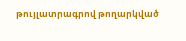թույլատրագրով թողարկված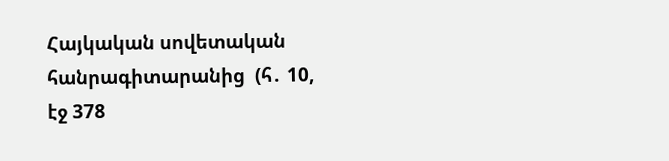Հայկական սովետական հանրագիտարանից  (հ․ 10, էջ 378